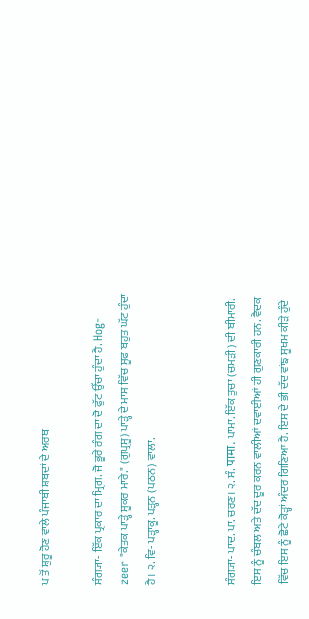ਪ ਤੋਂ ਸ਼ੁਰੂ ਹੋਣ ਵਾਲੇ ਪੰਜਾਬੀ ਸ਼ਬਦਾਂ ਦੇ ਅਰਥ

ਸੰਗ੍ਯਾ- ਇੱਕ ਪ੍ਰਕਾਰ ਦਾ ਮ੍ਰਿਗ. ਜੋ ਭੂਰੇ ਰੰਗ ਦਾ ਦੋ ਫੁੱਟ ਉੱਚਾ ਹੁੰਦਾ ਹੈ. Hog- zeer "ਕੇਤਕ ਪਾੜ੍ਹੇ ਸੂਕਰ ਮਾਰੇ." (ਗੁਪ੍ਰਸੂ) ਪਾੜ੍ਹੇ ਦੇ ਮਾਸ ਵਿੱਚ ਸੂਫ ਬਹੁਤ ਘੱਟ ਹੁੰਦਾ ਹੈ। ੨. ਵਿ- ਪੜ੍ਹਾਕੂ. ਪੜ੍ਹਨ (ਪਠਨ) ਵਾਲਾ.


ਸੰਗ੍ਯਾ- ਪਾਦ. ਪਾ. ਚਰਣ। ੨. ਸੰ. पामा. ਪਾਮਾ. ਇੱਕ ਤੁਚਾ (ਚਮੜੀ) ਦੀ ਬੀਮਾਰੀ. ਇਸ ਨੂੰ ਚੰਬਲ ਅਤੇ ਦੱਦ ਦੂਰ ਕਰਨ ਵਾਲੀਆਂ ਦਵਾਈਆਂ ਹੀ ਗੁਣਕਾਰੀ ਹਨ. ਵੈਦਕ ਵਿੱਚ ਇਸ ਨੂੰ ਛੋਟੇ ਕੋੜ੍ਹਾਂ ਅੰਦਰ ਗਿਣਿਆ ਹੈ. ਇਸ ਦੇ ਭੀ ਦੱਦ ਵਾਂਙ ਸੂਖਮ ਕੀੜੇ ਹੁੰਦੇ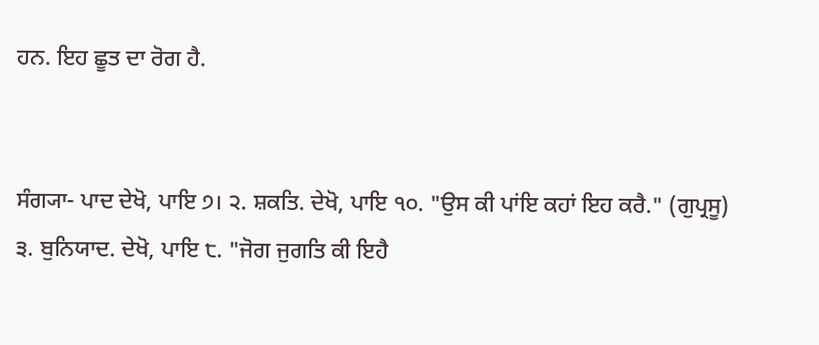ਹਨ. ਇਹ ਛੂਤ ਦਾ ਰੋਗ ਹੈ.


ਸੰਗ੍ਯਾ- ਪਾਦ ਦੇਖੋ, ਪਾਇ ੭। ੨. ਸ਼ਕਤਿ. ਦੇਖੋ, ਪਾਇ ੧੦. "ਉਸ ਕੀ ਪਾਂਇ ਕਹਾਂ ਇਹ ਕਰੈ." (ਗੁਪ੍ਰਸੂ) ੩. ਬੁਨਿਯਾਦ. ਦੇਖੋ, ਪਾਇ ੮. "ਜੋਗ ਜੁਗਤਿ ਕੀ ਇਹੈ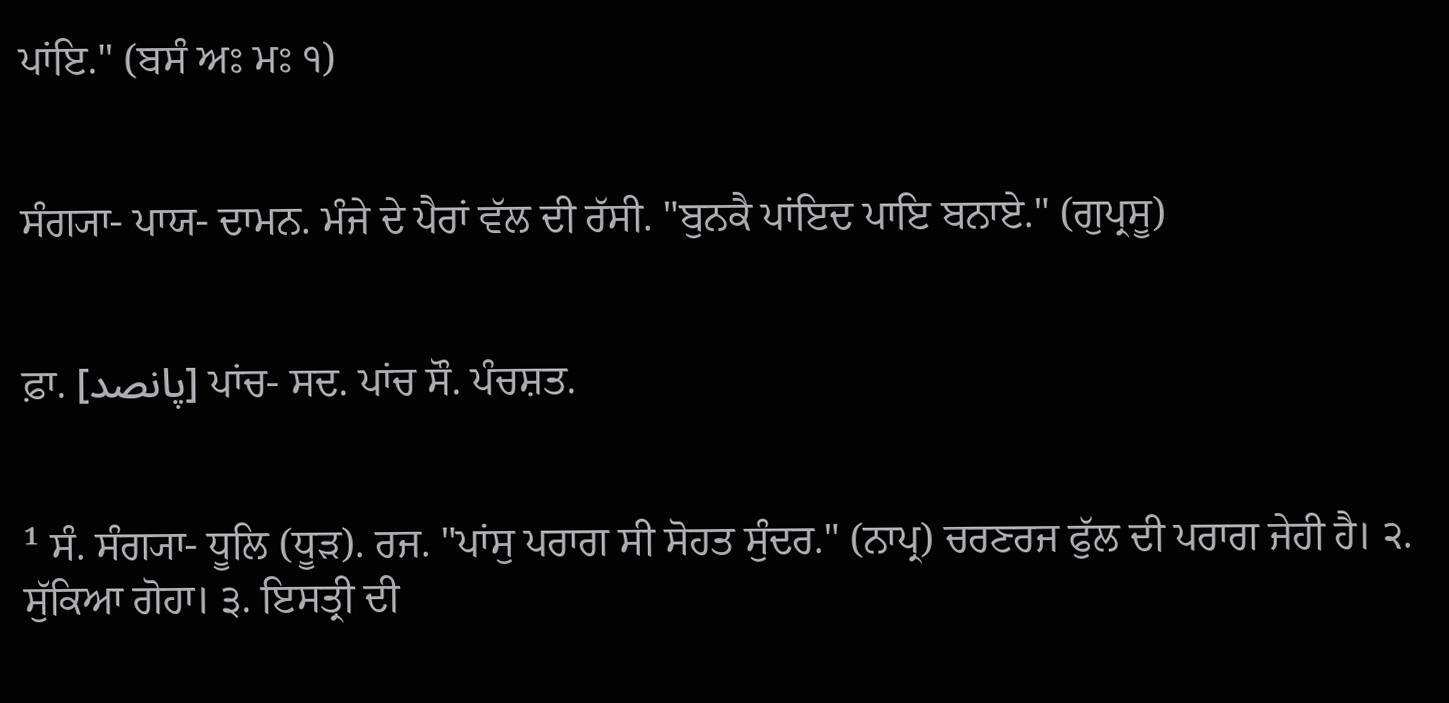ਪਾਂਇ." (ਬਸੰ ਅਃ ਮਃ ੧)


ਸੰਗ੍ਯਾ- ਪਾਯ- ਦਾਮਨ. ਮੰਜੇ ਦੇ ਪੈਰਾਂ ਵੱਲ ਦੀ ਰੱਸੀ. "ਬੁਨਕੈ ਪਾਂਇਦ ਪਾਇ ਬਨਾਏ." (ਗੁਪ੍ਰਸੂ)


ਫ਼ਾ. [پانصد] ਪਾਂਚ- ਸਦ. ਪਾਂਚ ਸੌ. ਪੰਚਸ਼ਤ.


¹ ਸੰ. ਸੰਗ੍ਯਾ- ਧੂਲਿ (ਧੂੜ). ਰਜ. "ਪਾਂਸੁ ਪਰਾਗ ਸੀ ਸੋਹਤ ਸੁੰਦਰ." (ਨਾਪ੍ਰ) ਚਰਣਰਜ ਫੁੱਲ ਦੀ ਪਰਾਗ ਜੇਹੀ ਹੈ। ੨. ਸੁੱਕਿਆ ਗੋਹਾ। ੩. ਇਸਤ੍ਰੀ ਦੀ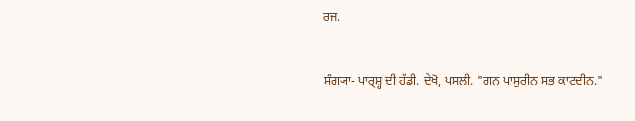ਰਜ.


ਸੰਗ੍ਯਾ- ਪਾਰ੍‍ਸ਼੍ਹ ਦੀ ਹੱਡੀ. ਦੇਖੋ, ਪਸਲੀ. "ਗਨ ਪਾਸੁਰੀਨ ਸਭ ਕਾਟਦੀਨ."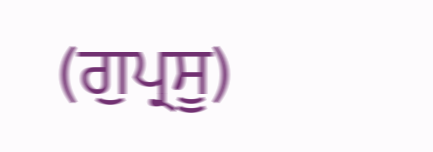(ਗੁਪ੍ਰਸੂ)